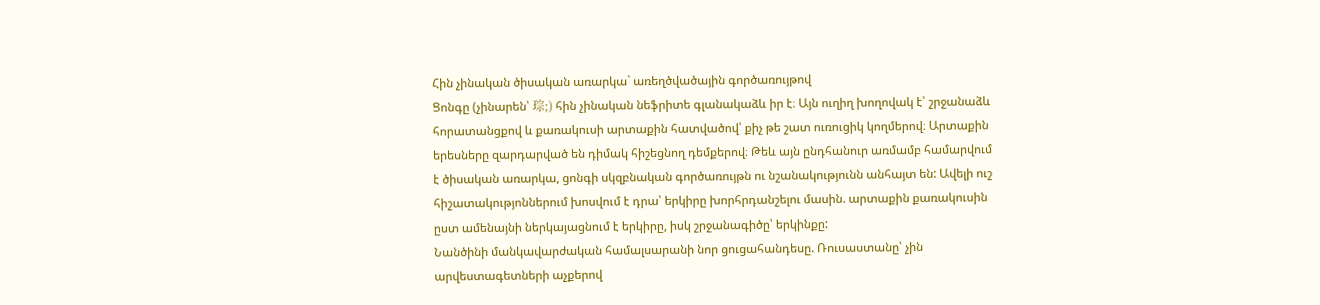Հին չինական ծիսական առարկա` առեղծվածային գործառույթով
Ցոնգը (չինարեն՝ 琮;) հին չինական նեֆրիտե գլանակաձև իր է։ Այն ուղիղ խողովակ է՝ շրջանաձև հորատանցքով և քառակուսի արտաքին հատվածով՝ քիչ թե շատ ուռուցիկ կողմերով։ Արտաքին երեսները զարդարված են դիմակ հիշեցնող դեմքերով։ Թեև այն ընդհանուր առմամբ համարվում է ծիսական առարկա, ցոնգի սկզբնական գործառույթն ու նշանակությունն անհայտ են: Ավելի ուշ հիշատակությոններում խոսվում է դրա՝ երկիրը խորհրդանշելու մասին. արտաքին քառակուսին ըստ ամենայնի ներկայացնում է երկիրը, իսկ շրջանագիծը՝ երկինքը:
Նանծինի մանկավարժական համալսարանի նոր ցուցահանդեսը. Ռուսաստանը՝ չին արվեստագետների աչքերով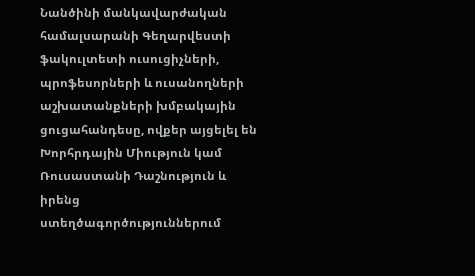Նանծինի մանկավարժական համալսարանի Գեղարվեստի ֆակուլտետի ուսուցիչների, պրոֆեսորների և ուսանողների աշխատանքների խմբակային ցուցահանդեսը, ովքեր այցելել են Խորհրդային Միություն կամ Ռուսաստանի Դաշնություն և իրենց ստեղծագործություններում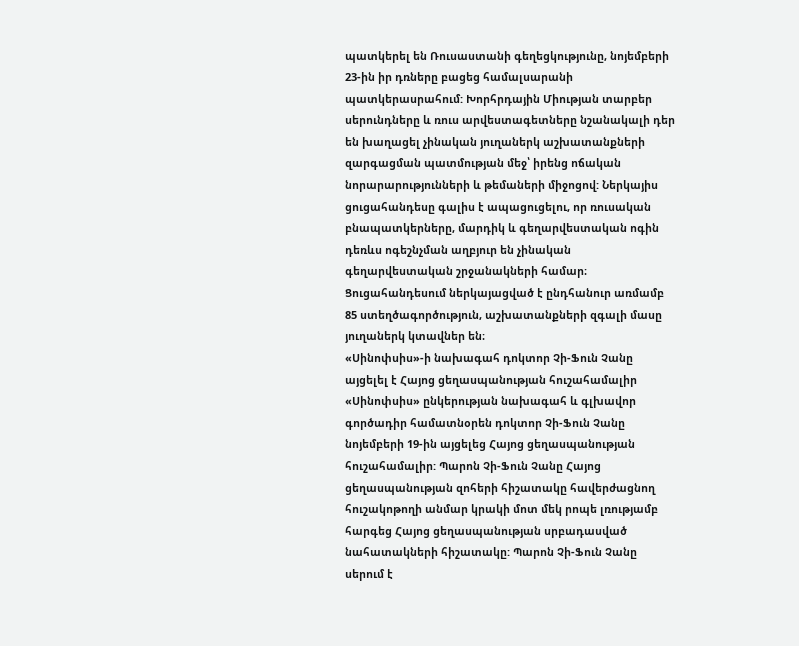պատկերել են Ռուսաստանի գեղեցկությունը, նոյեմբերի 23-ին իր դռները բացեց համալսարանի պատկերասրահում: Խորհրդային Միության տարբեր սերունդները և ռուս արվեստագետները նշանակալի դեր են խաղացել չինական յուղաներկ աշխատանքների զարգացման պատմության մեջ՝ իրենց ոճական նորարարությունների և թեմաների միջոցով: Ներկայիս ցուցահանդեսը գալիս է ապացուցելու, որ ռուսական բնապատկերները, մարդիկ և գեղարվեստական ոգին դեռևս ոգեշնչման աղբյուր են չինական գեղարվեստական շրջանակների համար։ Ցուցահանդեսում ներկայացված է ընդհանուր առմամբ 85 ստեղծագործություն, աշխատանքների զգալի մասը յուղաներկ կտավներ են։
«Սինոփսիս»-ի նախագահ դոկտոր Չի-Ֆուն Չանը այցելել է Հայոց ցեղասպանության հուշահամալիր
«Սինոփսիս» ընկերության նախագահ և գլխավոր գործադիր համատնօրեն դոկտոր Չի-Ֆուն Չանը նոյեմբերի 19-ին այցելեց Հայոց ցեղասպանության հուշահամալիր: Պարոն Չի-Ֆուն Չանը Հայոց ցեղասպանության զոհերի հիշատակը հավերժացնող հուշակոթողի անմար կրակի մոտ մեկ րոպե լռությամբ հարգեց Հայոց ցեղասպանության սրբադասված նահատակների հիշատակը: Պարոն Չի-Ֆուն Չանը սերում է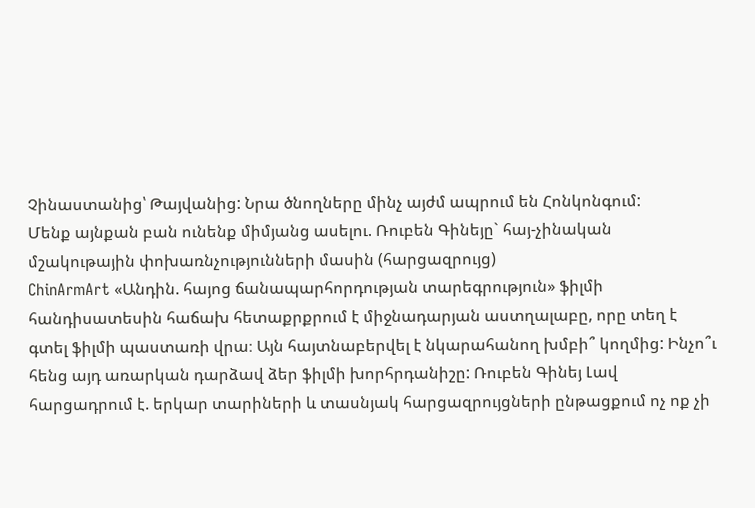Չինաստանից՝ Թայվանից: Նրա ծնողները մինչ այժմ ապրում են Հոնկոնգում:
Մենք այնքան բան ունենք միմյանց ասելու. Ռուբեն Գինեյը` հայ-չինական մշակութային փոխառնչությունների մասին (հարցազրույց)
ChinArmArt «Անդին. հայոց ճանապարհորդության տարեգրություն» ֆիլմի հանդիսատեսին հաճախ հետաքրքրում է միջնադարյան աստղալաբը, որը տեղ է գտել ֆիլմի պաստառի վրա։ Այն հայտնաբերվել է նկարահանող խմբի՞ կողմից: Ինչո՞ւ հենց այդ առարկան դարձավ ձեր ֆիլմի խորհրդանիշը: Ռուբեն Գինեյ Լավ հարցադրում է. երկար տարիների և տասնյակ հարցազրույցների ընթացքում ոչ ոք չի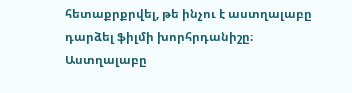հետաքրքրվել, թե ինչու է աստղալաբը դարձել ֆիլմի խորհրդանիշը։ Աստղալաբը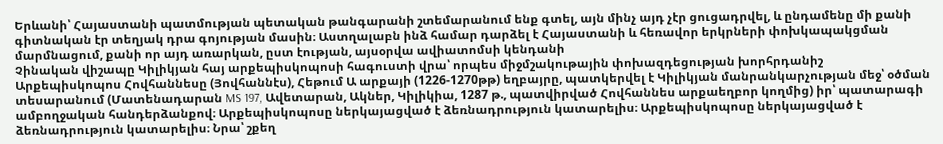Երևանի՝ Հայաստանի պատմության պետական թանգարանի շտեմարանում ենք գտել, այն մինչ այդ չէր ցուցադրվել, և ընդամենը մի քանի գիտնական էր տեղյակ դրա գոյության մասին։ Աստղալաբն ինձ համար դարձել է Հայաստանի և հեռավոր երկրների փոխկապակցման մարմնացում, քանի որ այդ առարկան, ըստ էության, այսօրվա ավիատոմսի կենդանի
Չինական վիշապը Կիլիկյան հայ արքեպիսկոպոսի հագուստի վրա՝ որպես միջմշակութային փոխազդեցության խորհրդանիշ
Արքեպիսկոպոս Հովհաննեսը (Յովհաննէս), Հեթում Ա արքայի (1226-1270թթ) եղբայրը, պատկերվել է Կիլիկյան մանրանկարչության մեջ՝ օծման տեսարանում (Մատենադարան MS 197, Ավետարան, Ակներ, Կիլիկիա, 1287 թ., պատվիրված Հովհաննես արքաեղբոր կողմից) իր՝ պատարագի ամբողջական հանդերձանքով։ Արքեպիսկոպոսը ներկայացված է ձեռնադրություն կատարելիս։ Արքեպիսկոպոսը ներկայացված է ձեռնադրություն կատարելիս։ Նրա՝ շքեղ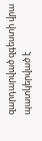զարդարված զգեստի վրա պատկերված է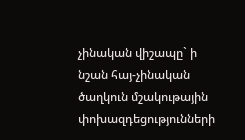չինական վիշապը` ի նշան հայ-չինական ծաղկուն մշակութային փոխազդեցությունների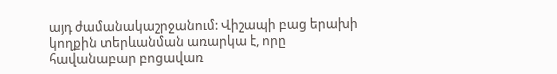այդ ժամանակաշրջանում: Վիշապի բաց երախի կողքին տերևանման առարկա է, որը հավանաբար բոցավառ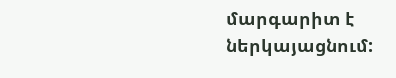մարգարիտ է ներկայացնում: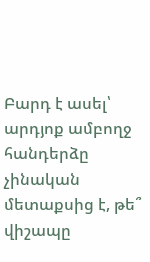Բարդ է ասել՝ արդյոք ամբողջ հանդերձը չինական մետաքսից է, թե՞ վիշապը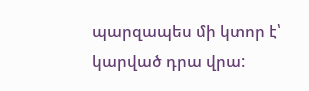պարզապես մի կտոր է՝ կարված դրա վրա: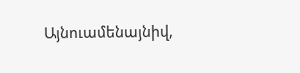Այնուամենայնիվ,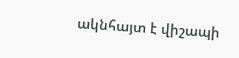ակնհայտ է վիշապի